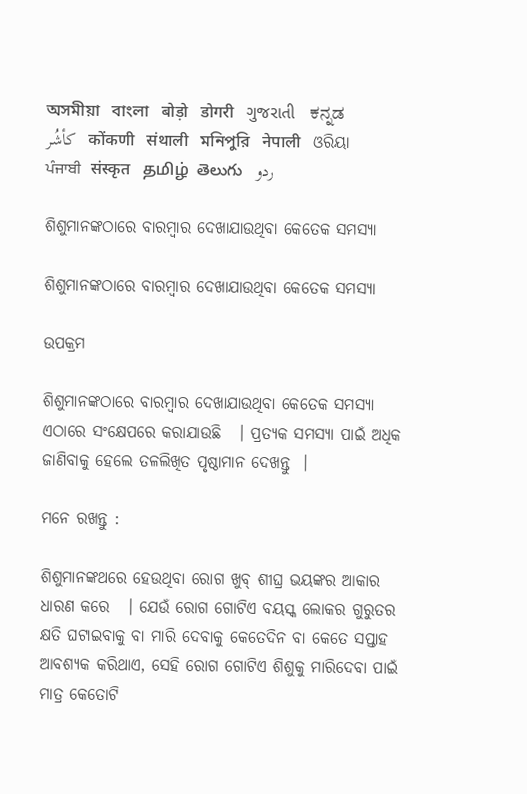অসমীয়া   বাংলা   बोड़ो   डोगरी   ગુજરાતી   ಕನ್ನಡ   كأشُر   कोंकणी   संथाली   মনিপুরি   नेपाली   ଓରିୟା   ਪੰਜਾਬੀ   संस्कृत   தமிழ்  తెలుగు   ردو

ଶିଶୁମାନଙ୍କଠାରେ ବାରମ୍ବାର ଦେଖାଯାଉଥିବା କେତେକ ସମସ୍ୟା

ଶିଶୁମାନଙ୍କଠାରେ ବାରମ୍ବାର ଦେଖାଯାଉଥିବା କେତେକ ସମସ୍ୟା

ଉପକ୍ରମ

ଶିଶୁମାନଙ୍କଠାରେ ବାରମ୍ବାର ଦେଖାଯାଉଥିବା କେତେକ ସମସ୍ୟା ଏଠାରେ ସଂକ୍ଷେପରେ କରାଯାଉଛି   । ପ୍ରତ୍ୟକ ସମସ୍ୟା ପାଇଁ ଅଧିକ ଜାଣିବାକୁ ହେଲେ ତଳଲିଖିତ ପୃଷ୍ଠାମାନ ଦେଖନ୍ତୁ  ।

ମନେ ରଖନ୍ତୁ :

ଶିଶୁମାନଙ୍କଥରେ ହେଉଥିବା ରୋଗ ଖୁବ୍ ଶୀଘ୍ର ଭୟଙ୍କର ଆକାର ଧାରଣ କରେ   । ଯେଉଁ ରୋଗ ଗୋଟିଏ ବୟସ୍କ ଲୋକର ଗୁରୁତର କ୍ଷତି ଘଟାଇବାକୁ ବା ମାରି ଦେବାକୁ କେତେଦିନ ବା କେତେ ସପ୍ତାହ ଆବଶ୍ୟକ କରିଥାଏ, ସେହି ରୋଗ ଗୋଟିଏ ଶିଶୁକୁ ମାରିଦେବା ପାଇଁ ମାତ୍ର କେତୋଟି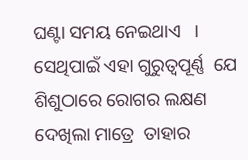ଘଣ୍ଟା ସମୟ ନେଇଥାଏ   । ସେଥିପାଇଁ ଏହା ଗୁରୁତ୍ଵପୂର୍ଣ୍ଣ  ଯେ ଶିଶୁଠାରେ ରୋଗର ଲକ୍ଷଣ ଦେଖିଲା ମାତ୍ରେ  ତାହାର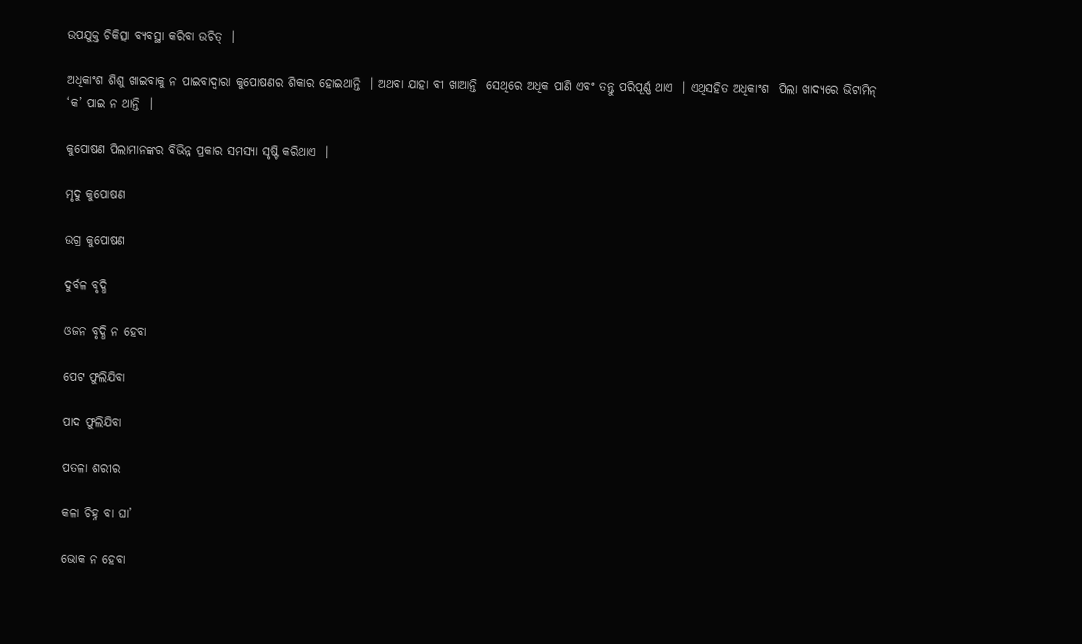ଉପଯୁକ୍ତ ଚିକିତ୍ସା ବ୍ୟବସ୍ଥା କରିବା ଉଚିତ୍  ।

ଅଧିକାଂଶ ଶିଶୁ ଖାଇବାକୁ ନ ପାଇବାଦ୍ଵାରା କୁପୋଷଣର ଶିକାର ହୋଇଥାନ୍ତି  । ଅଥବା ଯାହା ବୀ ଖାଆନ୍ତି  ସେଥିରେ ଅଧିକ ପାଣି ଏବଂ ତନ୍ତୁ ପରିପୂର୍ଣ୍ଣ ଥାଏ  । ଏଥିସହିତ ଅଧିକାଂଶ  ପିଲା ଖାଦ୍ୟରେ ଭିଟାମିନ୍ ‘କ’ ପାଇ ନ ଥାନ୍ତି  ।

କୁପୋଷଣ ପିଲାମାନଙ୍କର ବିଭିନ୍ନ ପ୍ରକାର ସମସ୍ୟା ସୃଷ୍ଟି କରିଥାଏ  ।

ମୃଦୁ କୁପୋଷଣ

ଉଗ୍ର କୁପୋଷଣ

ଦୁର୍ବଳ ବୃଦ୍ଧି

ଓଜନ ବୃଦ୍ଧି ନ ହେବା

ପେଟ ଫୁଲିଯିବା

ପାଦ ଫୁଲିଯିବା

ପତଳା ଶରୀର

କଳା ଚିହ୍ନ ବା ଘା’

ଭୋକ ନ ହେବା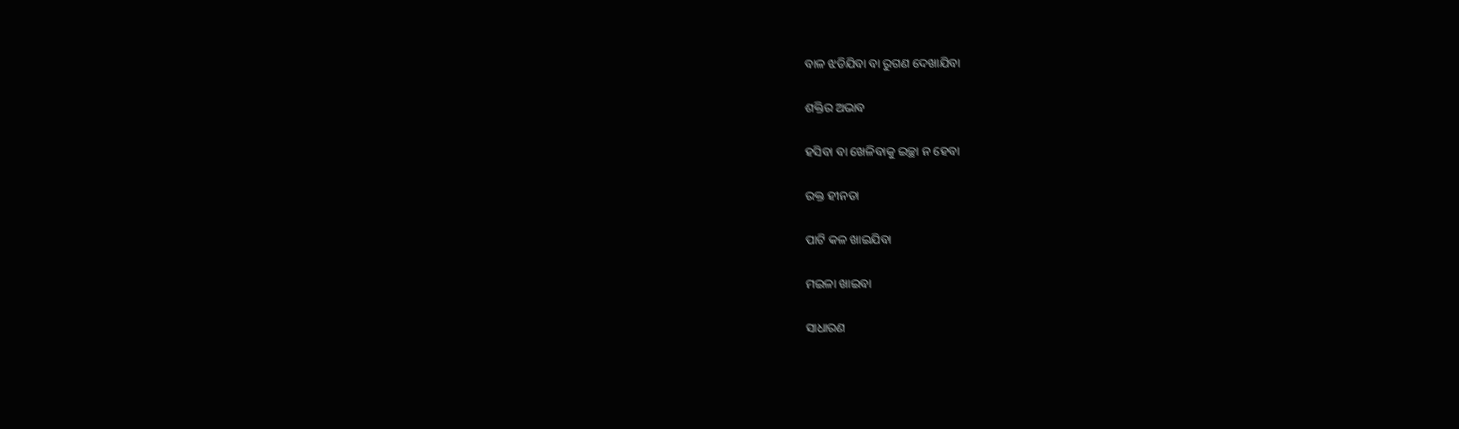ବାଳ ଝଡିଯିବା ବା ରୁଗଣ ଦେଖାଯିବା

ଶକ୍ତିର ଅଭାବ

ହସିବା ବା ଖେଳିବାକୁ ଇଚ୍ଛା ନ ହେବା

ରକ୍ତ ହୀନତା

ପାଟି କଳ ଖାଇଯିବା

ମଇଳା ଖାଇବା

ସାଧାରଣ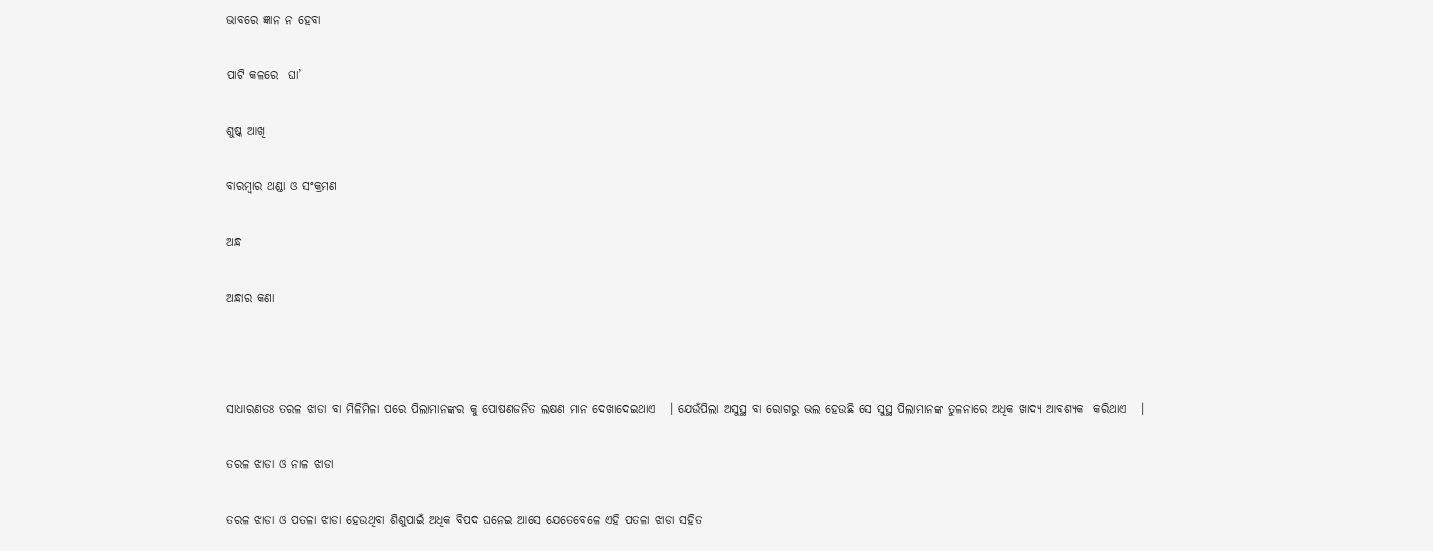ଭାବରେ ଜ୍ଞାନ ନ ହେବା

ପାଟି କଳରେ  ଘା’

ଶୁଷ୍କ ଆଖି

ବାରମ୍ବାର ଥଣ୍ଡା ଓ ସଂକ୍ରମଣ

ଅନ୍ଧ

ଅନ୍ଧାର କଣା



ସାଧାରଣତଃ ତରଳ ଝାଡା ବା ମିଳିମିଳା ପରେ ପିଲାମାନଙ୍କର କୁ ପୋଷଣଜନିତ ଲକ୍ଷଣ ମାନ ଦେଖାଦେଇଥାଏ   । ଯେଉଁପିଲା ଅସୁସ୍ଥ ବା ରୋଗରୁ ଭଲ ହେଉଛି ସେ ସୁସ୍ଥ ପିଲାମାନଙ୍କ ତୁଳନାରେ ଅଧିକ ଖାଦ୍ୟ ଆବଶ୍ୟକ  କରିଥାଏ   ।

ତରଳ ଝାଡା ଓ ନାଳ ଝାଡା

ତରଳ ଝାଡା ଓ ପତଳା ଝାଡା ହେଉଥିବା ଶିଶୁପାଇଁ ଅଧିକ ବିପଦ ଘନେଇ ଆସେ ଯେତେବେଳେ ଏହି ପତଳା ଝାଡା ସହିତ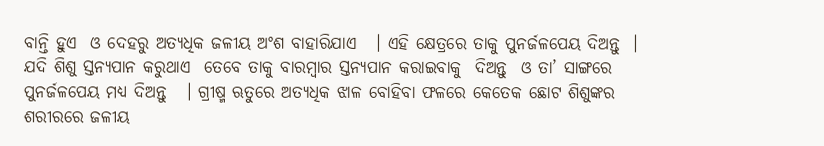ବାନ୍ତି ହୁଏ  ଓ ଦେହରୁ ଅତ୍ୟଧିକ ଜଳୀୟ ଅଂଶ ବାହାରିଯାଏ   । ଏହି କ୍ଷେତ୍ରରେ ତାକୁ ପୁନର୍ଜଳପେୟ ଦିଅନ୍ତୁ  । ଯଦି ଶିଶୁ ସ୍ତନ୍ୟପାନ କରୁଥାଏ  ତେବେ ତାକୁ ବାରମ୍ବାର ସ୍ତନ୍ୟପାନ କରାଇବାକୁ  ଦିଅନ୍ତୁ  ଓ ତା’ ସାଙ୍ଗରେ ପୁନର୍ଜଳପେୟ ମଧ୍ୟ ଦିଅନ୍ତୁ   । ଗ୍ରୀଷ୍ମ ଋତୁରେ ଅତ୍ୟଧିକ ଝାଳ ବୋହିବା ଫଳରେ କେତେକ ଛୋଟ ଶିଶୁଙ୍କର ଶରୀରରେ ଜଳୀୟ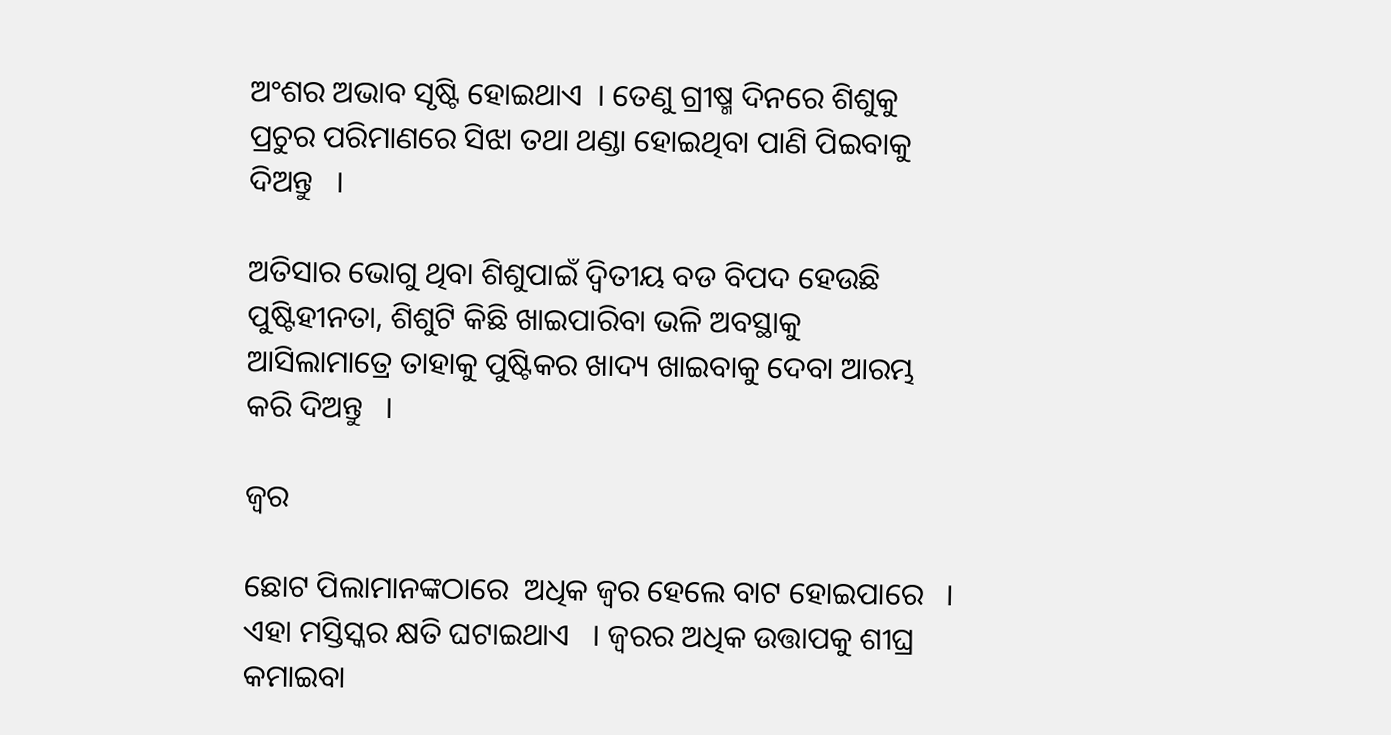ଅଂଶର ଅଭାବ ସୃଷ୍ଟି ହୋଇଥାଏ  । ତେଣୁ ଗ୍ରୀଷ୍ମ ଦିନରେ ଶିଶୁକୁ ପ୍ରଚୁର ପରିମାଣରେ ସିଝା ତଥା ଥଣ୍ଡା ହୋଇଥିବା ପାଣି ପିଇବାକୁ ଦିଅନ୍ତୁ   ।

ଅତିସାର ଭୋଗୁ ଥିବା ଶିଶୁପାଇଁ ଦ୍ଵିତୀୟ ବଡ ବିପଦ ହେଉଛି ପୁଷ୍ଟିହୀନତା, ଶିଶୁଟି କିଛି ଖାଇପାରିବା ଭଳି ଅବସ୍ଥାକୁ  ଆସିଲାମାତ୍ରେ ତାହାକୁ ପୁଷ୍ଟିକର ଖାଦ୍ୟ ଖାଇବାକୁ ଦେବା ଆରମ୍ଭ କରି ଦିଅନ୍ତୁ   ।

ଜ୍ଵର

ଛୋଟ ପିଲାମାନଙ୍କଠାରେ  ଅଧିକ ଜ୍ଵର ହେଲେ ବାଟ ହୋଇପାରେ   । ଏହା ମସ୍ତିସ୍କର କ୍ଷତି ଘଟାଇଥାଏ   । ଜ୍ଵରର ଅଧିକ ଉତ୍ତାପକୁ ଶୀଘ୍ର କମାଇବା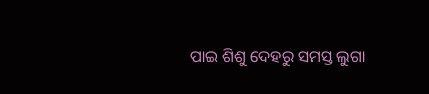ପାଇ ଶିଶୁ ଦେହରୁ ସମସ୍ତ ଲୁଗା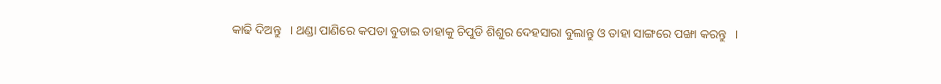କାଢି ଦିଅନ୍ତୁ   । ଥଣ୍ଡା ପାଣିରେ କପଡା ବୁଡାଇ ତାହାକୁ ଚିପୁଡି ଶିଶୁର ଦେହସାରା ବୁଲାନ୍ତୁ ଓ ତାହା ସାଙ୍ଗରେ ପଙ୍ଖା କରନ୍ତୁ   ।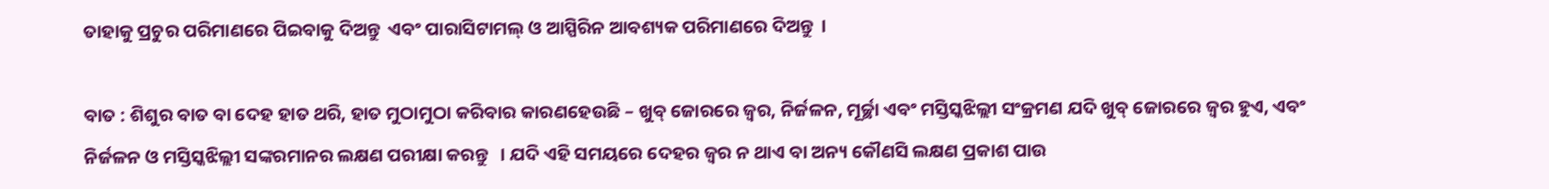ତାହାକୁ ପ୍ରଚୁର ପରିମାଣରେ ପିଇବାକୁ ଦିଅନ୍ତୁ  ଏବଂ ପାରାସିଟାମଲ୍ ଓ ଆସ୍ପିରିନ ଆବଶ୍ୟକ ପରିମାଣରେ ଦିଅନ୍ତୁ  ।

ବାତ : ଶିଶୁର ବାତ ବା ଦେହ ହାତ ଥରି, ହାତ ମୁଠାମୁଠା କରିବାର କାରଣହେଉଛି – ଖୁବ୍ ଜୋରରେ ଜ୍ଵର, ନିର୍ଜଳନ, ମୂର୍ଚ୍ଛା ଏବଂ ମସ୍ତିସ୍କଝିଲ୍ଲୀ ସଂକ୍ରମଣ ଯଦି ଖୁବ୍ ଜୋରରେ ଜ୍ଵର ହୁଏ, ଏବଂ  ନିର୍ଜଳନ ଓ ମସ୍ତିସ୍କଝିଲ୍ଲୀ ସଙ୍କରମାନର ଲକ୍ଷଣ ପରୀକ୍ଷା କରନ୍ତୁ   । ଯଦି ଏହି ସମୟରେ ଦେହର ଜ୍ଵର ନ ଥାଏ ବା ଅନ୍ୟ କୌଣସି ଲକ୍ଷଣ ପ୍ରକାଶ ପାଉ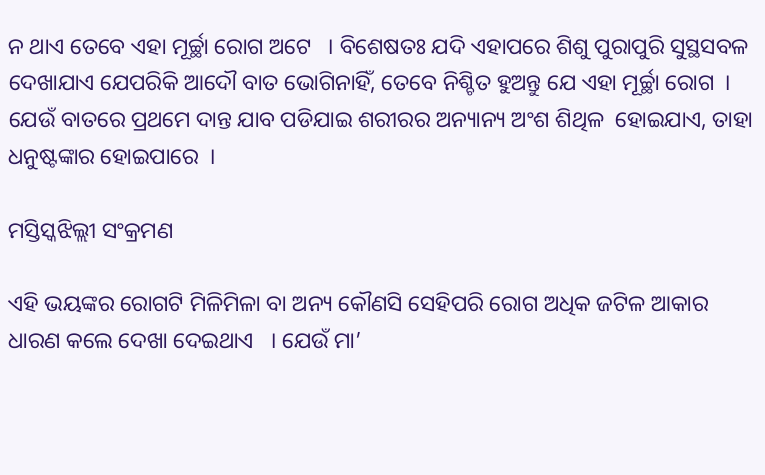ନ ଥାଏ ତେବେ ଏହା ମୂର୍ଚ୍ଛା ରୋଗ ଅଟେ   । ବିଶେଷତଃ ଯଦି ଏହାପରେ ଶିଶୁ ପୁରାପୁରି ସୁସ୍ଥସବଳ ଦେଖାଯାଏ ଯେପରିକି ଆଦୌ ବାତ ଭୋଗିନାହିଁ, ତେବେ ନିଶ୍ଚିତ ହୁଅନ୍ତୁ ଯେ ଏହା ମୂର୍ଚ୍ଛା ରୋଗ  । ଯେଉଁ ବାତରେ ପ୍ରଥମେ ଦାନ୍ତ ଯାବ ପଡିଯାଇ ଶରୀରର ଅନ୍ୟାନ୍ୟ ଅଂଶ ଶିଥିଳ  ହୋଇଯାଏ, ତାହା ଧନୁଷ୍ଟଙ୍କାର ହୋଇପାରେ  ।

ମସ୍ତିସ୍କଝିଲ୍ଲୀ ସଂକ୍ରମଣ

ଏହି ଭୟଙ୍କର ରୋଗଟି ମିଳିମିଳା ବା ଅନ୍ୟ କୌଣସି ସେହିପରି ରୋଗ ଅଧିକ ଜଟିଳ ଆକାର ଧାରଣ କଲେ ଦେଖା ଦେଇଥାଏ   । ଯେଉଁ ମା’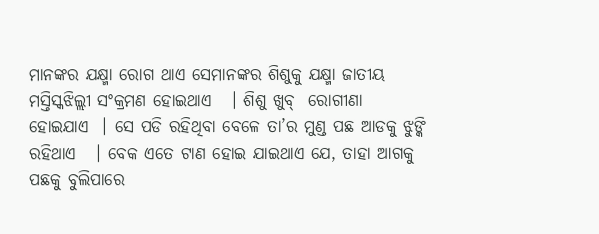ମାନଙ୍କର ଯକ୍ଷ୍ମା ରୋଗ ଥାଏ ସେମାନଙ୍କର ଶିଶୁକୁ ଯକ୍ଷ୍ମା ଜାତୀୟ ମସ୍ତିସ୍କଝିଲ୍ଲୀ ସଂକ୍ରମଣ ହୋଇଥାଏ   । ଶିଶୁ ଖୁବ୍  ରୋଗୀଣା ହୋଇଯାଏ  । ସେ ପଡି ରହିଥିବା ବେଳେ ତା’ର ମୁଣ୍ଡ ପଛ ଆଡକୁ ଝୁଙ୍କି ରହିଥାଏ   । ବେକ ଏତେ ଟାଣ ହୋଇ ଯାଇଥାଏ ଯେ, ତାହା ଆଗକୁ ପଛକୁ ବୁଲିପାରେ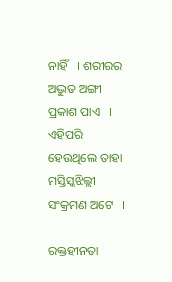ନାହିଁ   । ଶରୀରର ଅଦ୍ଭୁତ ଅଙ୍ଗୀ ପ୍ରକାଶ ପାଏ   । ଏହିପରି ହେଉଥିଲେ ତାହା ମସ୍ତିସ୍କଝିଲ୍ଲୀ ସଂକ୍ରମଣ ଅଟେ   ।

ରକ୍ତହୀନତା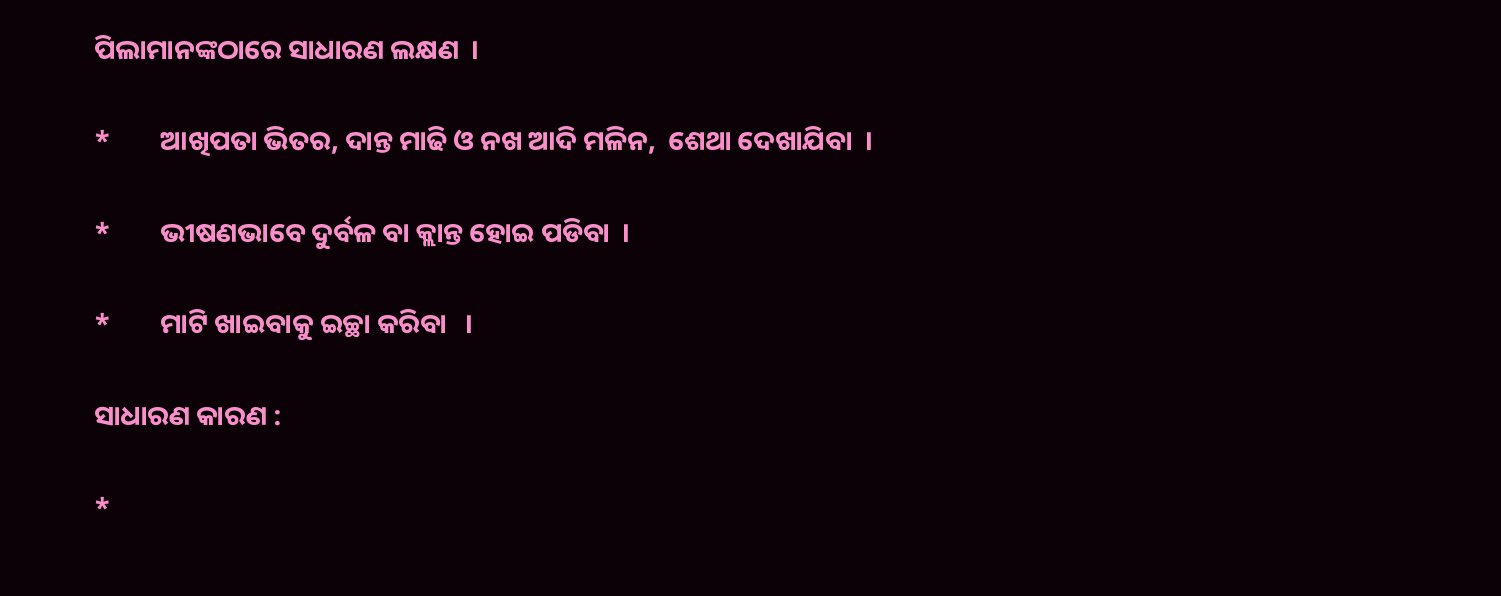ପିଲାମାନଙ୍କଠାରେ ସାଧାରଣ ଲକ୍ଷଣ  ।

*        ଆଖିପତା ଭିତର, ଦାନ୍ତ ମାଢି ଓ ନଖ ଆଦି ମଳିନ,  ଶେଥା ଦେଖାଯିବା  ।

*        ଭୀଷଣଭାବେ ଦୁର୍ବଳ ବା କ୍ଲାନ୍ତ ହୋଇ ପଡିବା  ।

*        ମାଟି ଖାଇବାକୁ ଇଚ୍ଛା କରିବା   ।

ସାଧାରଣ କାରଣ :

*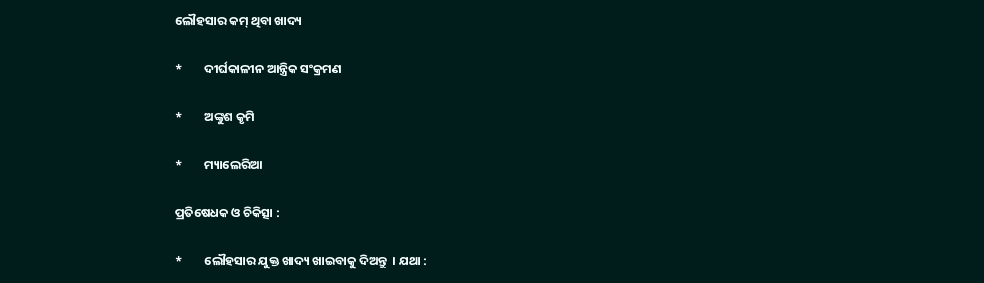ଲୌହସାର କମ୍ ଥିବା ଖାଦ୍ୟ

*        ଦୀର୍ଘକାଳୀନ ଆନ୍ତ୍ରିକ ସଂକ୍ରମଣ

*        ଅଙ୍କୁଶ କୃମି

*        ମ୍ୟାଲେରିଆ

ପ୍ରତିଷେଧକ ଓ ଚିକିତ୍ସା :

*        ଲୌହସାର ଯୁକ୍ତ ଖାଦ୍ୟ ଖାଇବାକୁ ଦିଅନ୍ତୁ  । ଯଥା :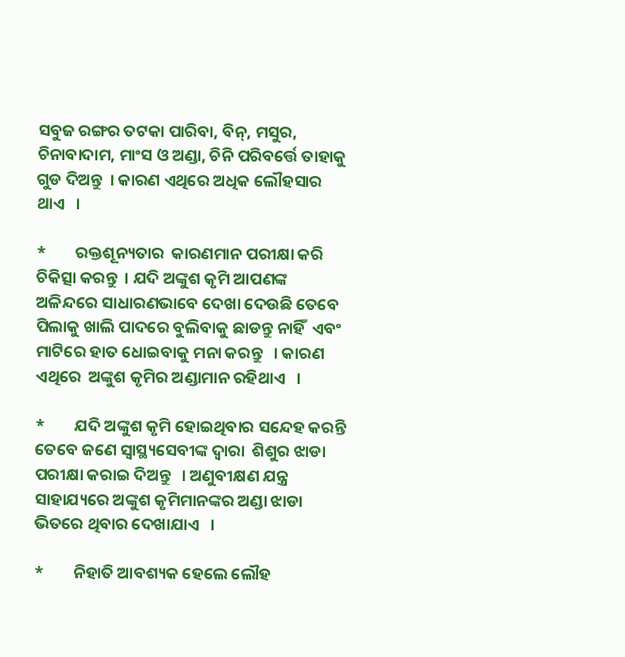ସବୁଜ ରଙ୍ଗର ତଟକା ପାରିବା, ବିନ୍, ମସୁର, ଚିନାବାଦାମ, ମାଂସ ଓ ଅଣ୍ଡା, ଚିନି ପରିବର୍ତ୍ତେ ତାହାକୁ ଗୁଡ ଦିଅନ୍ତୁ  । କାରଣ ଏଥିରେ ଅଧିକ ଲୌହସାର ଥାଏ   ।

*        ରକ୍ତଶୂନ୍ୟତାର  କାରଣମାନ ପରୀକ୍ଷା କରି ଚିକିତ୍ସା କରନ୍ତୁ  । ଯଦି ଅଙ୍କୁଶ କୃମି ଆପଣଙ୍କ ଅଳିନ୍ଦରେ ସାଧାରଣଭାବେ ଦେଖା ଦେଉଛି ତେବେ ପିଲାକୁ ଖାଲି ପାଦରେ ବୁଲିବାକୁ ଛାଡନ୍ତୁ ନାହିଁ  ଏବଂ ମାଟିରେ ହାତ ଧୋଇବାକୁ ମନା କରନ୍ତୁ   । କାରଣ ଏଥିରେ  ଅଙ୍କୁଶ କୃମିର ଅଣ୍ଡାମାନ ରହିଥାଏ   ।

*        ଯଦି ଅଙ୍କୁଶ କୃମି ହୋଇଥିବାର ସନ୍ଦେହ କରନ୍ତି ତେବେ ଜଣେ ସ୍ୱାସ୍ଥ୍ୟସେବୀଙ୍କ ଦ୍ଵାରା  ଶିଶୁର ଝାଡା ପରୀକ୍ଷା କରାଇ ଦିଅନ୍ତୁ   । ଅଣୁବୀକ୍ଷଣ ଯନ୍ତ୍ର ସାହାଯ୍ୟରେ ଅଙ୍କୁଶ କୃମିମାନଙ୍କର ଅଣ୍ଡା ଝାଡା ଭିତରେ ଥିବାର ଦେଖାଯାଏ   ।

*        ନିହାତି ଆବଶ୍ୟକ ହେଲେ ଲୌହ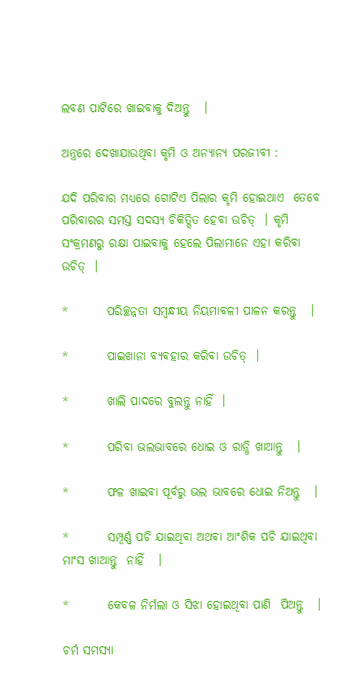ଲବଣ ପାଟିରେ ଖାଇବାକୁ ଦିଅନ୍ତୁ   ।

ଅନ୍ତ୍ରରେ ଦେଖାଯାଉଥିବା କୃମି ଓ ଅନ୍ୟାନ୍ୟ ପରଜୀବୀ :

ଯଦି ପରିବାର ମଧ୍ୟରେ ଗୋଟିଏ ପିଲାର କୃମି ହୋଇଥାଏ  ତେବେ ପରିବାରର ସମସ୍ତ ସଦସ୍ୟ ଚିକିତ୍ସିତ ହେବା ଉଚିତ୍  । କୃମି ସଂକ୍ରମଣରୁ ରକ୍ଷା ପାଇବାକୁ ହେଲେ ପିଲାମାନେ ଏହା କରିବା ଉଚିତ୍  ।

*        ପରିଚ୍ଛନ୍ନତା ସମ୍ବନ୍ଧୀୟ ନିୟମାବଳୀ ପାଳନ କରନ୍ତୁ   ।

*        ପାଇଖାନା ବ୍ୟବହାର କରିବା ଉଚିତ୍  ।

*        ଖାଲି ପାଦରେ ବୁଲନ୍ତୁ ନାହିଁ  ।

*        ପରିବା ଭଲଭାବରେ ଧୋଇ ଓ ରାନ୍ଧି ଖାଆନ୍ତୁ   ।

*        ଫଳ ଖାଇବା ପୂର୍ବରୁ ଭଲ ଭାବରେ ଧୋଇ ନିଅନ୍ତୁ   ।

*        ସମ୍ପୂର୍ଣ୍ଣ ପଚି ଯାଇଥିବା ଅଥବା ଆଂଶିକ ପଚି ଯାଇଥିବା ମାଂସ ଖାଆନ୍ତୁ  ନାହିଁ   ।

*        କେବଳ ନିର୍ମଲା ଓ ସିଝା ହୋଇଥିବା ପାଣି  ପିଅନ୍ତୁ   ।

ଚର୍ମ ସମସ୍ୟା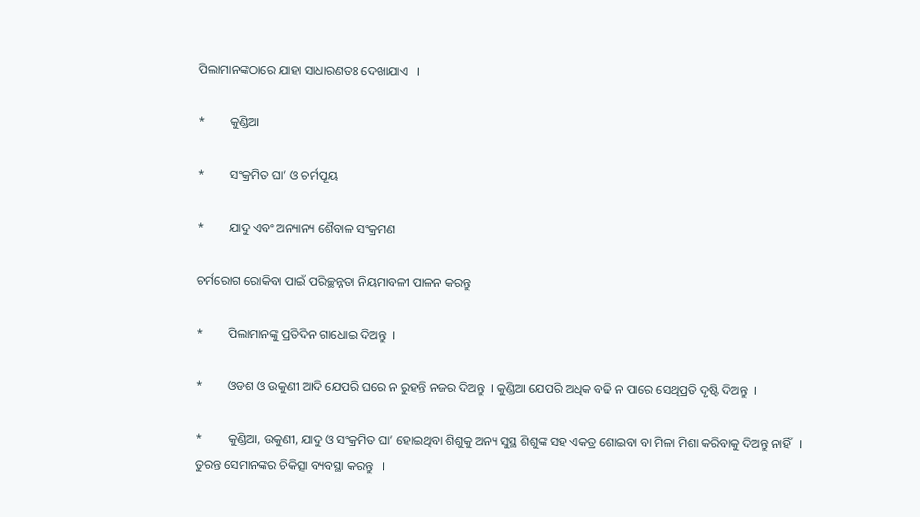ପିଲାମାନଙ୍କଠାରେ ଯାହା ସାଧାରଣତଃ ଦେଖାଯାଏ   ।

*        କୁଣ୍ଡିଆ

*        ସଂକ୍ରମିତ ଘା’ ଓ ଚର୍ମପୂୟ

*        ଯାଦୁ ଏବଂ ଅନ୍ୟାନ୍ୟ ଶୈବାଳ ସଂକ୍ରମଣ

ଚର୍ମରୋଗ ରୋକିବା ପାଇଁ ପରିଚ୍ଛନ୍ନତା ନିୟମାବଳୀ ପାଳନ କରନ୍ତୁ

*        ପିଲାମାନଙ୍କୁ ପ୍ରତିଦିନ ଗାଧୋଇ ଦିଅନ୍ତୁ  ।

*        ଓଡଶ ଓ ଉକୁଣୀ ଆଦି ଯେପରି ଘରେ ନ ରୁହନ୍ତି ନଜର ଦିଅନ୍ତୁ  । କୁଣ୍ଡିଆ ଯେପରି ଅଧିକ ବଢି ନ ପାରେ ସେଥିପ୍ରତି ଦୃଷ୍ଟି ଦିଅନ୍ତୁ  ।

*        କୁଣ୍ଡିଆ, ଉକୁଣୀ, ଯାଦୁ ଓ ସଂକ୍ରମିତ ଘା’ ହୋଇଥିବା ଶିଶୁକୁ ଅନ୍ୟ ସୁସ୍ଥ ଶିଶୁଙ୍କ ସହ ଏକତ୍ର ଶୋଇବା ବା ମିଳା ମିଶା କରିବାକୁ ଦିଅନ୍ତୁ ନାହିଁ   । ତୁରନ୍ତ ସେମାନଙ୍କର ଚିକିତ୍ସା ବ୍ୟବସ୍ଥା କରନ୍ତୁ   ।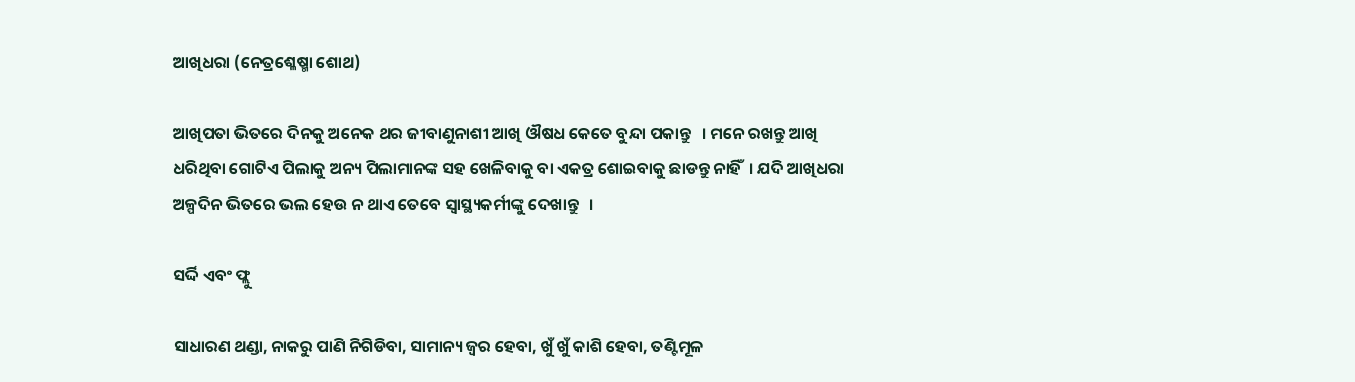ଆଖିଧରା (ନେତ୍ରଶ୍ଳେଷ୍ମା ଶୋଥ)

ଆଖିପତା ଭିତରେ ଦିନକୁ ଅନେକ ଥର ଜୀବାଣୁନାଶୀ ଆଖି ଔଷଧ କେତେ ବୁନ୍ଦା ପକାନ୍ତୁ   । ମନେ ରଖନ୍ତୁ ଆଖି ଧରିଥିବା ଗୋଟିଏ ପିଲାକୁ ଅନ୍ୟ ପିଲାମାନଙ୍କ ସହ ଖେଳିବାକୁ ବା ଏକତ୍ର ଶୋଇବାକୁ ଛାଡନ୍ତୁ ନାହିଁ  । ଯଦି ଆଖିଧରା ଅଳ୍ପଦିନ ଭିତରେ ଭଲ ହେଉ ନ ଥାଏ ତେବେ ସ୍ଵାସ୍ଥ୍ୟକର୍ମୀଙ୍କୁ ଦେଖାନ୍ତୁ   ।

ସର୍ଦ୍ଦି ଏବଂ ଫ୍ଲୁ

ସାଧାରଣ ଥଣ୍ଡା, ନାକରୁ ପାଣି ନିଗିଡିବା, ସାମାନ୍ୟ ଜ୍ଵର ହେବା, ଖୁଁ ଖୁଁ କାଶି ହେବା, ତଣ୍ଟିମୂଳ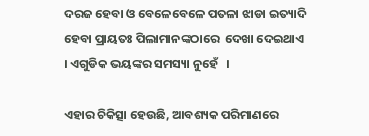ଦରଜ ହେବା ଓ ବେଳେବେଳେ ପତଳା ଝାଡା ଇତ୍ୟାଦି ହେବା ପ୍ରାୟତଃ ପିଲାମାନଙ୍କଠାରେ  ଦେଖା ଦେଇଥାଏ   । ଏଗୁଡିକ ଭୟଙ୍କର ସମସ୍ୟା ନୁହେଁ   ।

ଏହାର ଚିକିତ୍ସା ହେଉଛି, ଆବଶ୍ୟକ ପରିମାଣରେ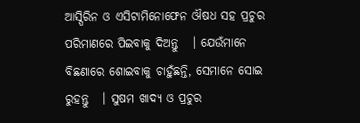ଆସ୍ପିରିନ ଓ ଏସିଟାମିନୋଫେନ ଔଷଧ ସହ ପ୍ରଚୁର ପରିମାଣରେ ପିଇବାକୁ ଦିଅନ୍ତୁ   । ଯେଉଁମାନେ ବିଛଣାରେ ଶୋଇବାକୁ ଚାହୁଁଛନ୍ତି, ସେମାନେ ସୋଇ ରୁହନ୍ତୁ   । ସୁଷମ ଖାଦ୍ୟ ଓ ପ୍ରଚୁର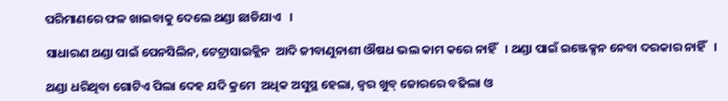ପରିମାଣରେ ଫଳ ଖାଇବାକୁ ଦେଲେ ଥଣ୍ଡା ଛାଡିଯାଏ   ।

ସାଧାରଣ ଥଣ୍ଡା ପାଇଁ ପେନସିଲିନ, ଟେଟ୍ରାସାଇକ୍ଲିନ  ଆଦି ଜୀବାଣୁନାଶୀ ଔଷଧ ଭଲ କାମ କରେ ନାହିଁ   । ଥଣ୍ଡା ପାଇଁ ଇଞ୍ଜେକ୍ସନ ନେବା ଦରକାର ନାହିଁ   ।

ଥଣ୍ଡା ଧରିଥିବା ଗୋଟିଏ ପିଲା ଦେହ ଯଦି କ୍ରମେ  ଅଧିକ ଅସୁସ୍ଥ ହେଲା, ଜ୍ଵର ଖୁବ୍ ଜୋରରେ ବଢିଲା ଓ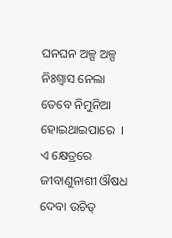ଘନଘନ ଅଳ୍ପ ଅଳ୍ପ ନିଃଶ୍ଵାସ ନେଲା ତେବେ ନିମୁନିଆ ହୋଇଥାଇପାରେ  । ଏ କ୍ଷେତ୍ରରେ ଜୀବାଣୁନାଶୀ ଔଷଧ ଦେବା ଉଚିତ୍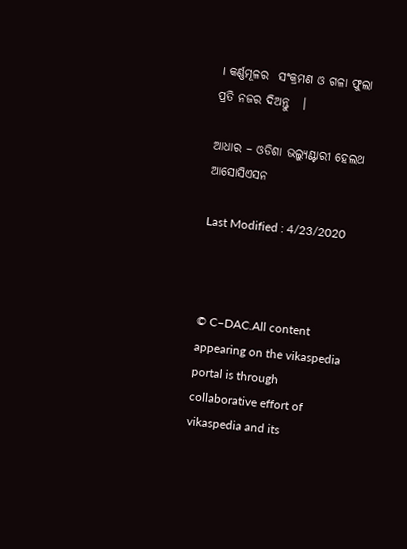। କର୍ଣ୍ଣମୂଳର  ସଂକ୍ରମଣ ଓ ଗଳା ଫୁଲା ପ୍ରତି ନଜର ଦିଅନ୍ତୁ   ।

ଆଧାର – ଓଡିଶା ଭଲ୍ୟୁଣ୍ଟାରୀ ହେଲଥ ଆସୋସିଏସନ

Last Modified : 4/23/2020



© C–DAC.All content appearing on the vikaspedia portal is through collaborative effort of vikaspedia and its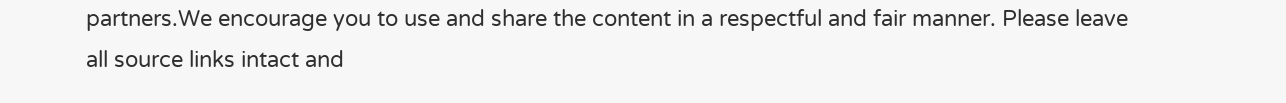partners.We encourage you to use and share the content in a respectful and fair manner. Please leave all source links intact and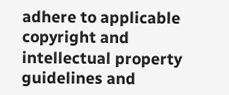adhere to applicable copyright and intellectual property guidelines and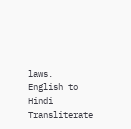laws.
English to Hindi Transliterate